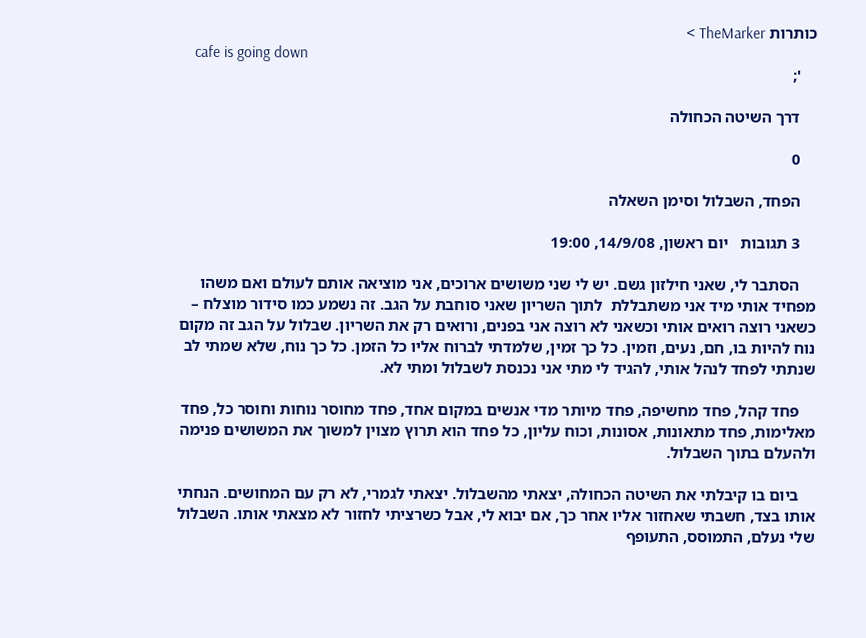כותרות TheMarker >
    cafe is going down
    ';

    דרך השיטה הכחולה

    0

    הפחד, השבלול וסימן השאלה

    3 תגובות   יום ראשון, 14/9/08, 19:00

    הסתבר לי, שאני חילזון גשם. יש לי שני משושים ארוכים, אני מוציאה אותם לעולם ואם משהו מפחיד אותי מיד אני משתבללת  לתוך השריון שאני סוחבת על הגב. זה נשמע כמו סידור מוצלח – כשאני רוצה רואים אותי וכשאני לא רוצה אני בפנים, ורואים רק את השריון. שבלול על הגב זה מקום נוח להיות בו, חם, נעים, וזמין. כל כך זמין, שלמדתי לברוח אליו כל הזמן. כל כך נוח, שלא שמתי לב שנתתי לפחד לנהל אותי, להגיד לי מתי אני נכנסת לשבלול ומתי לא.

    פחד קהל, פחד מחשיפה, פחד מיותר מדי אנשים במקום אחד, פחד מחוסר נוחות וחוסר כל, פחד מאלימות, פחד מתאונות, אסונות, וכוח עליון, כל פחד הוא תרוץ מצוין למשוך את המשושים פנימה ולהעלם בתוך השבלול.

    ביום בו קיבלתי את השיטה הכחולה, יצאתי מהשבלול. יצאתי לגמרי, לא רק עם המחושים. הנחתי אותו בצד, חשבתי שאחזור אליו אחר כך, אם יבוא לי, אבל כשרציתי לחזור לא מצאתי אותו. השבלול שלי נעלם, התמוסס, התעופף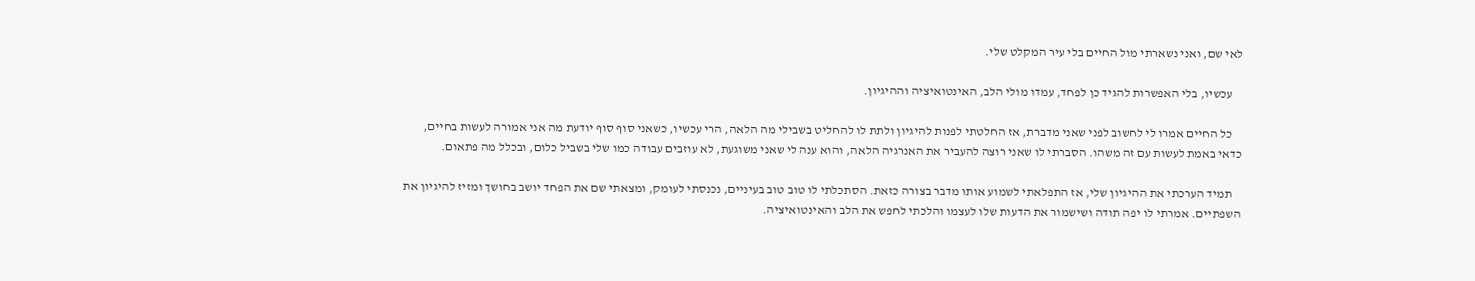לאי שם, ואני נשארתי מול החיים בלי עיר המקלט שלי.

    עכשיו, בלי האפשרות להגיד כן לפחד, עמדו מולי הלב, האינטואיציה וההיגיון.

    כל החיים אמרו לי לחשוב לפני שאני מדברת, אז החלטתי לפנות להיגיון ולתת לו להחליט בשבילי מה הלאה, הרי עכשיו, כשאני סוף סוף יודעת מה אני אמורה לעשות בחיים, כדאי באמת לעשות עם זה משהו. הסברתי לו שאני רוצה להעביר את האנרגיה הלאה, והוא ענה לי שאני משוגעת, לא עוזבים עבודה כמו שלי בשביל כלום, ובכלל מה פתאום.

    תמיד הערכתי את ההיגיון שלי, אז התפלאתי לשמוע אותו מדבר בצורה כזאת. הסתכלתי לו טוב טוב בעיניים, נכנסתי לעומק, ומצאתי שם את הפחד יושב בחושך ומזיז להיגיון את השפתיים. אמרתי לו יפה תודה ושישמור את הדעות שלו לעצמו והלכתי לחפש את הלב והאינטואיציה.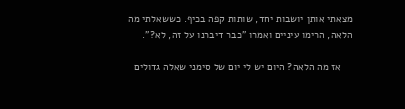מצאתי אותן יושבות יחד, שותות קפה בכיף. כששאלתי מה הלאה, הרימו עיניים ואמרו "כבר דיברנו על זה, לא?".

    אז מה הלאה? היום יש לי יום של סימני שאלה גדולים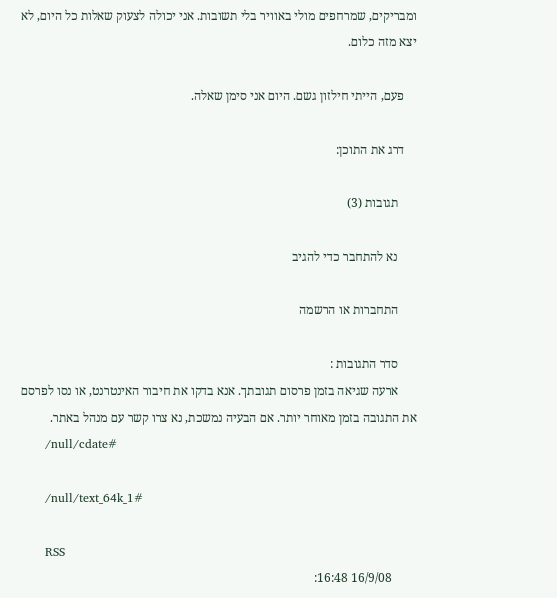ומבריקים, שמרחפים מולי באוויר בלי תשובות. אני יכולה לצעוק שאלות כל היום, לא יצא מזה כלום.

    פעם, הייתי חילזון גשם. היום אני סימן שאלה.

    דרג את התוכן:

      תגובות (3)

      נא להתחבר כדי להגיב

      התחברות או הרשמה

      סדר התגובות :
      ארעה שגיאה בזמן פרסום תגובתך. אנא בדקו את חיבור האינטרנט, או נסו לפרסם את התגובה בזמן מאוחר יותר. אם הבעיה נמשכת, נא צרו קשר עם מנהל באתר.
      /null/cdate#

      /null/text_64k_1#

      RSS
        16/9/08 16:48: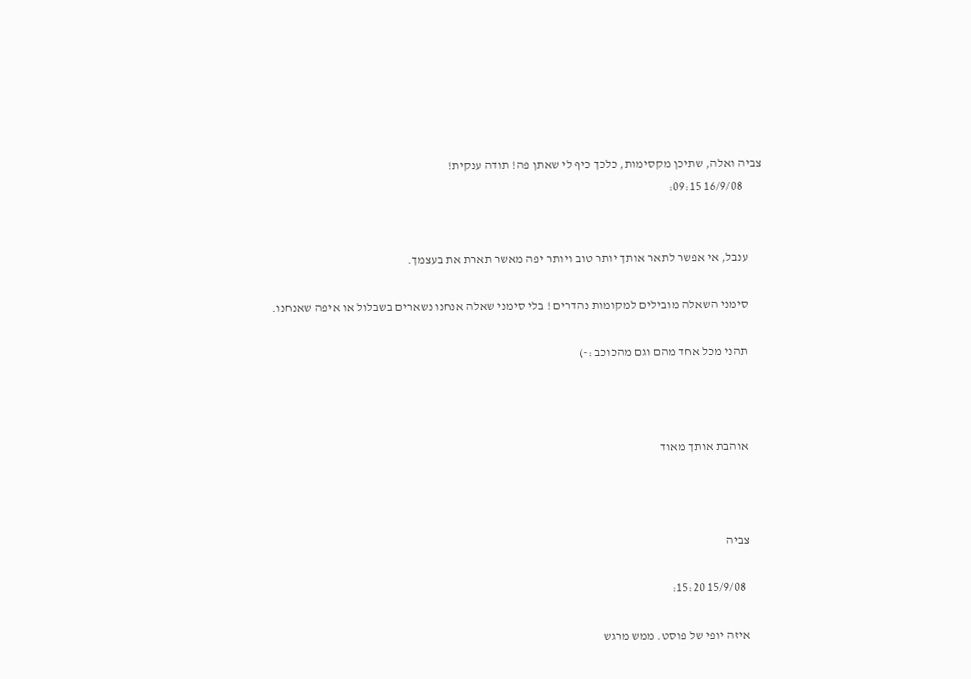צביה ואלה, שתיכן מקסימות, כלכך כיף לי שאתן פה! תודה ענקית!
        16/9/08 09:15:


      ענבל, אי אפשר לתאר אותך יותר טוב ויותר יפה מאשר תארת את בעצמך.

      סימני השאלה מובילים למקומות נהדרים ! בלי סימני שאלה אנחנו נשארים בשבלול או איפה שאנחנו.

      תהני מכל אחד מהם וגם מהכוכב :-)



      אוהבת אותך מאוד



      צביה

        15/9/08 15:20:

      איזה יופי של פוסט. ממש מרגש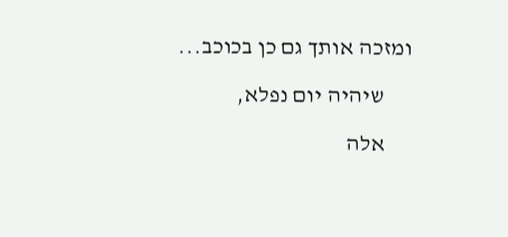ומזכה אותך גם כן בכוכב...

      שיהיה יום נפלא,

      אלה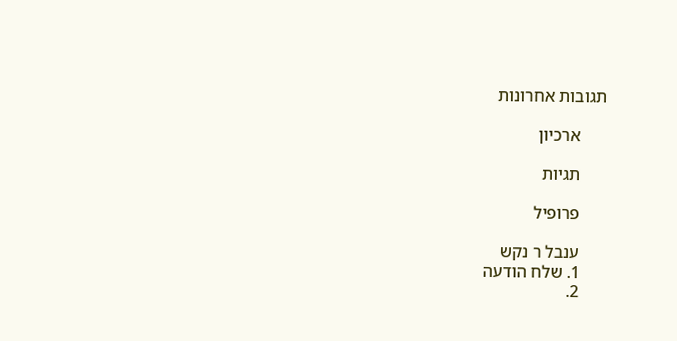תגובות אחרונות

      ארכיון

      תגיות

      פרופיל

      ענבל ר נקש
      1. שלח הודעה
      2.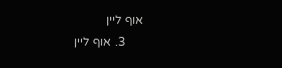אוף ליין
      3. אוף ליין